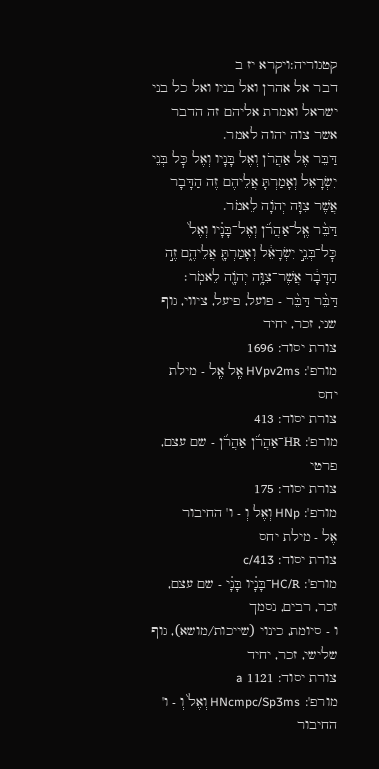קטגוריה:ויקרא יז ב
דבר אל אהרן ואל בניו ואל כל בני ישראל ואמרת אליהם זה הדבר אשר צוה יהוה לאמר.
דַּבֵּר אֶל אַהֲרֹן וְאֶל בָּנָיו וְאֶל כׇּל בְּנֵי יִשְׂרָאֵל וְאָמַרְתָּ אֲלֵיהֶם זֶה הַדָּבָר אֲשֶׁר צִוָּה יְהֹוָה לֵאמֹר.
דַּבֵּ֨ר אֶֽל־אַהֲרֹ֜ן וְאֶל־בָּנָ֗יו וְאֶל֙ כׇּל־בְּנֵ֣י יִשְׂרָאֵ֔ל וְאָמַרְתָּ֖ אֲלֵיהֶ֑ם זֶ֣ה הַדָּבָ֔ר אֲשֶׁר־צִוָּ֥ה יְהֹוָ֖ה לֵאמֹֽר׃
דַּבֵּ֨ר דַּבֵּ֨ר - פועל, פיעל, ציווי, גוף שני, זכר, יחיד
צורת יסוד: 1696
מורפ': HVpv2ms אֶֽל אֶֽל - מילת יחס
צורת יסוד: 413
מורפ': HR־אַהֲרֹ֜ן אַהֲרֹ֜ן - שם עצם, פרטי
צורת יסוד: 175
מורפ': HNp וְאֶל וְ - ו' החיבור
אֶל - מילת יחס
צורת יסוד: c/413
מורפ': HC/R־בָּנָ֗יו בָּנָ֗י - שם עצם, זכר, רבים, נסמך
ו - סיומת, כינוי (שייכות/מושא), גוף שלישי, זכר, יחיד
צורת יסוד: 1121 a
מורפ': HNcmpc/Sp3ms וְאֶל֙ וְ - ו' החיבור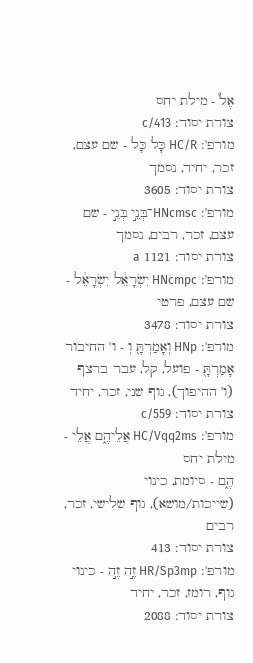אֶל֙ - מילת יחס
צורת יסוד: c/413
מורפ': HC/R כָּל כָּל - שם עצם, זכר, יחיד, נסמך
צורת יסוד: 3605
מורפ': HNcmsc־בְּנֵ֣י בְּנֵ֣י - שם עצם, זכר, רבים, נסמך
צורת יסוד: 1121 a
מורפ': HNcmpc יִשְׂרָאֵ֔ל יִשְׂרָאֵ֔ל - שם עצם, פרטי
צורת יסוד: 3478
מורפ': HNp וְאָמַרְתָּ֖ וְ - ו' החיבור
אָמַרְתָּ֖ - פועל, קל, עבר ברצף (ו' ההיפוך), גוף שני, זכר, יחיד
צורת יסוד: c/559
מורפ': HC/Vqq2ms אֲלֵיהֶ֑ם אֲלֵי - מילת יחס
הֶ֑ם - סיומת, כינוי (שייכות/מושא), גוף שלישי, זכר, רבים
צורת יסוד: 413
מורפ': HR/Sp3mp זֶ֣ה זֶ֣ה - כינוי גוף, רומז, זכר, יחיד
צורת יסוד: 2088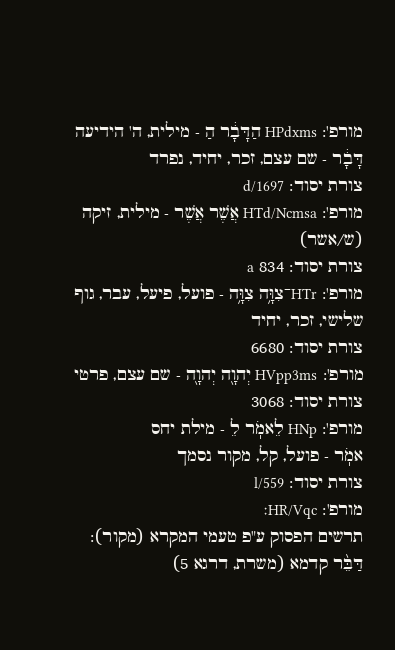מורפ': HPdxms הַדָּבָ֔ר הַ - מילית, ה' הידיעה
דָּבָ֔ר - שם עצם, זכר, יחיד, נפרד
צורת יסוד: d/1697
מורפ': HTd/Ncmsa אֲשֶׁר אֲשֶׁר - מילית, זיקה (ש/אשר)
צורת יסוד: 834 a
מורפ': HTr־צִוָּ֥ה צִוָּ֥ה - פועל, פיעל, עבר, גוף שלישי, זכר, יחיד
צורת יסוד: 6680
מורפ': HVpp3ms יְהוָ֖ה יְהוָ֖ה - שם עצם, פרטי
צורת יסוד: 3068
מורפ': HNp לֵאמֹֽר לֵ - מילת יחס
אמֹֽר - פועל, קל, מקור נסמך
צורת יסוד: l/559
מורפ': HR/Vqc׃
תרשים הפסוק ע"פ טעמי המקרא (מקור):
דַּבֵּ֨ר קדמא (משרת, דרגא 5)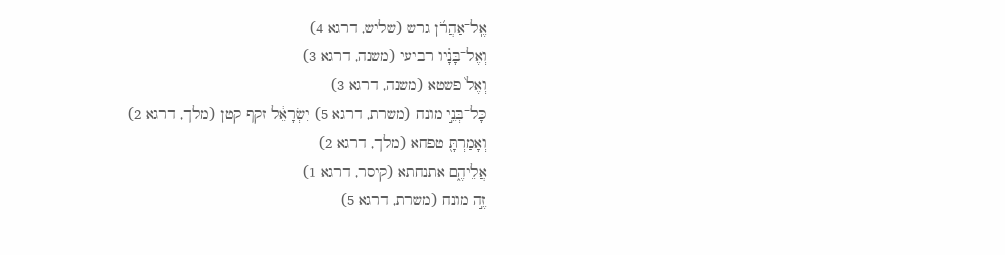אֶֽל־אַהֲרֹ֜ן גרש (שליש, דרגא 4)
וְאֶל־בָּנָ֗יו רביעי (משנה, דרגא 3)
וְאֶל֙ פשטא (משנה, דרגא 3)
כָּל־בְּנֵ֣י מונח (משרת, דרגא 5) יִשְׂרָאֵ֔ל זקף קטן (מלך, דרגא 2)
וְאָמַרְתָּ֖ טפחא (מלך, דרגא 2)
אֲלֵיהֶ֑ם אתנחתא (קיסר, דרגא 1)
זֶ֣ה מונח (משרת, דרגא 5)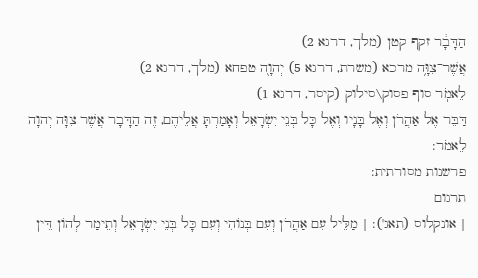הַדָּבָ֔ר זקף קטן (מלך, דרגא 2)
אֲשֶׁר־צִוָּ֥ה מרכא (משרת, דרגא 5) יְהוָ֖ה טפחא (מלך, דרגא 2)
לֵאמֹֽר סוף פסוק\סילוק (קיסר, דרגא 1)
דַּבֵּר אֶל אַהֲרֹן וְאֶל בָּנָיו וְאֶל כָּל בְּנֵי יִשְׂרָאֵל וְאָמַרְתָּ אֲלֵיהֶם, זֶה הַדָּבָר אֲשֶׁר צִוָּה יְהוָה לֵאמֹר:
פרשנות מסורתית:
תרגום
| אונקלוס (תאג'): | מַלֵּיל עִם אַהֲרֹן וְעִם בְּנוֹהִי וְעִם כָּל בְּנֵי יִשְׂרָאֵל וְתֵימַר לְהוֹן דֵּין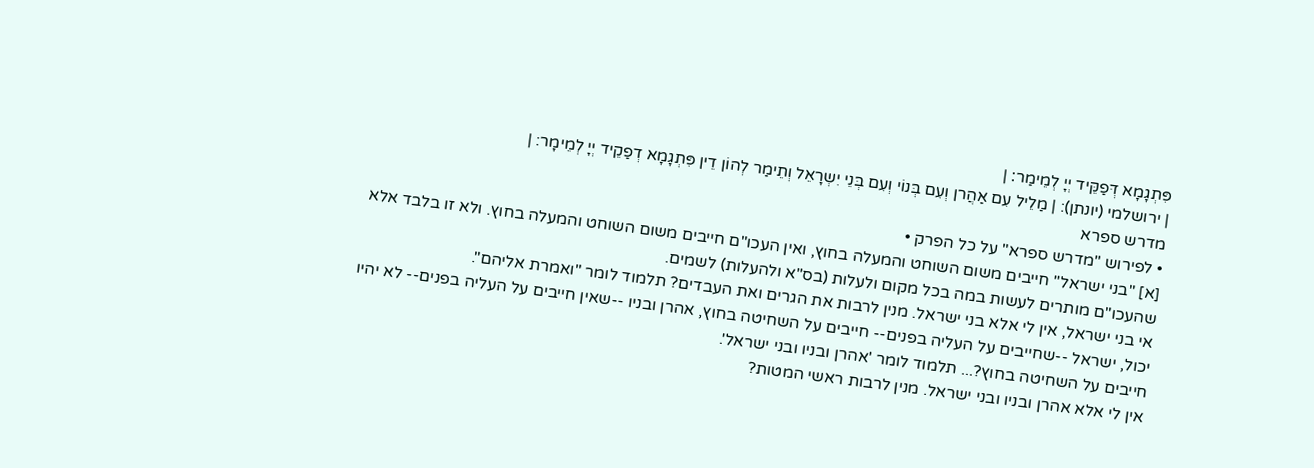פִּתְגָמָא דְּפַקֵּיד יְיָ לְמֵימַר׃ |
| ירושלמי (יונתן): | מַלֵיל עִם אַהֲרן וְעִם בְּנוֹי וְעִם בְּנֵי יִשְרָאֵל וְתֵימַר לְהוֹן דֵין פִּתְגָמָא דְפַקֵיד יְיָ לְמֵימָר: |
מדרש ספרא
• לפירוש "מדרש ספרא" על כל הפרק •
[א] "בני ישראל" חייבים משום השוחט והמעלה בחוץ, ואין העכו"ם חייבים משום השוחט והמעלה בחוץ. ולא זו בלבד אלא שהעכו"ם מותרים לעשות במה בכל מקום ולעלות (בס"א ולהעלות) לשמים.
אי בני ישראל, אין לי אלא בני ישראל. מנין לרבות את הגרים ואת העבדים? תלמוד לומר "ואמרת אליהם".
יכול, ישראל --שחייבים על העליה בפנים-- חייבים על השחיטה בחוץ, אהרן ובניו --שאין חייבים על העליה בפנים-- לא יהיו חייבים על השחיטה בחוץ?... תלמוד לומר 'אהרן ובניו ובני ישראל'.
אין לי אלא אהרן ובניו ובני ישראל. מנין לרבות ראשי המטות?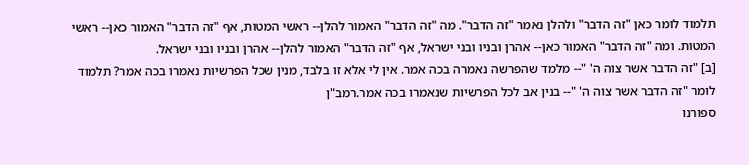תלמוד לומר כאן "זה הדבר" ולהלן נאמר "זה הדבר". מה "זה הדבר" האמור להלן-- ראשי המטות, אף "זה הדבר" האמור כאן-- ראשי המטות. ומה "זה הדבר" האמור כאן-- אהרן ובניו ובני ישראל, אף "זה הדבר" האמור להלן-- אהרן ובניו ובני ישראל.
[ב] "זה הדבר אשר צוה ה' "-- מלמד שהפרשה נאמרה בכה אמר. אין לי אלא זו בלבד, מנין שכל הפרשיות נאמרו בכה אמר? תלמוד לומר "זה הדבר אשר צוה ה' "-- בנין אב לכל הפרשיות שנאמרו בכה אמר.רמב"ן
ספורנו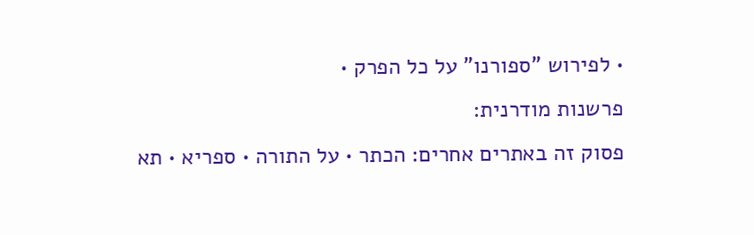• לפירוש "ספורנו" על כל הפרק •
פרשנות מודרנית:
פסוק זה באתרים אחרים: הכתר • על התורה • ספריא • תא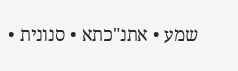שמע • אתנ"כתא • סנונית •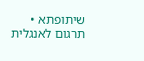שיתופתא • תרגום לאנגלית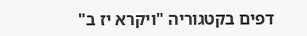דפים בקטגוריה "ויקרא יז ב"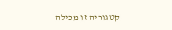קטגוריה זו מכילה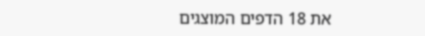את 18 הדפים המוצגים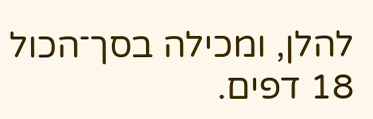להלן, ומכילה בסך־הכול 18 דפים.